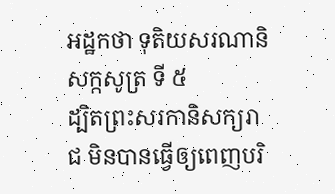អដ្ឋកថា ទុតិយសរណានិសក្កសូត្រ ទី ៥
ដ្បិតព្រះសរកានិសក្យរាជ មិនបានធ្វើឲ្យពេញបរិ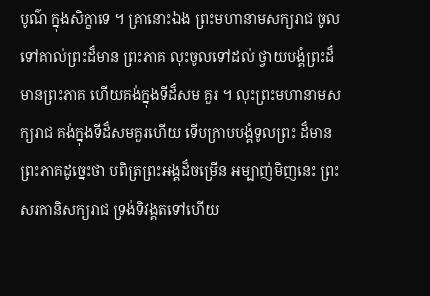បូណ៌ ក្នុងសិក្ខាទេ ។ គ្រានោះឯង ព្រះមហានាមសក្យរាជ ចូលទៅគាល់ព្រះដ៏មាន ព្រះភាគ លុះចូលទៅដល់ ថ្វាយបង្គំព្រះដ៏មានព្រះភាគ ហើយគង់ក្នុងទីដ៏សម គួរ ។ លុះព្រះមហានាមសក្យរាជ គង់ក្នុងទីដ៏សមគួរហើយ ទើបក្រាបបង្គំទូលព្រះ ដ៏មានព្រះភាគដូច្នេះថា បពិត្រព្រះអង្គដ៏ចម្រើន អម្បាញ់មិញនេះ ព្រះ សរកានិសក្យរាជ ទ្រង់ទិវង្គតទៅហើយ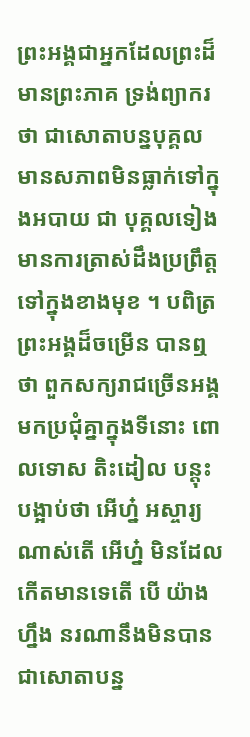ព្រះអង្គជាអ្នកដែលព្រះដ៏មានព្រះភាគ ទ្រង់ព្យាករថា ជាសោតាបន្នបុគ្គល មានសភាពមិនធ្លាក់ទៅក្នុងអបាយ ជា បុគ្គលទៀង មានការត្រាស់ដឹងប្រព្រឹត្តទៅក្នុងខាងមុខ ។ បពិត្រព្រះអង្គដ៏ចម្រើន បានឮថា ពួកសក្យរាជច្រើនអង្គ មកប្រជុំគ្នាក្នុងទីនោះ ពោលទោស តិះដៀល បន្តុះបង្អាប់ថា អើហ្ន៎ អស្ចារ្យណាស់តើ អើហ្ន៎ មិនដែលកើតមានទេតើ បើ យ៉ាងហ្នឹង នរណានឹងមិនបានជាសោតាបន្ន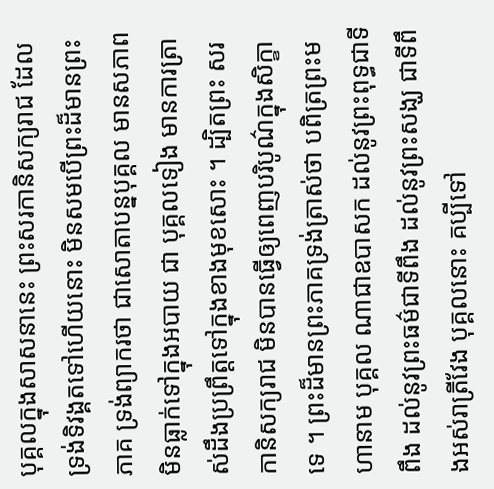បុគ្គលក្នុងសាសនានេះ ព្រះសរកានិសក្យរាជ ដែលទ្រង់ទិវង្គតទៅហើយនោះ មិនសមបើព្រះដ៏មានព្រះភាគ ទ្រង់ព្យាករថា ជាសោតាបន្នបុគ្គល មានសភាពមិនធ្លាក់ទៅក្នុងអបាយ ជា បុគ្គលទៀង មានការត្រាស់ដឹងប្រព្រឹត្តទៅក្នុងខាងមុខសោះ ។ ដ្បិតព្រះ សរកានិសក្យរាជ មិនបានធ្វើឲ្យពេញបរិបូណ៌ក្នុងសិក្ខាទេ ។ ព្រះដ៏មានព្រះភាគទ្រង់ត្រាស់ថា បពិត្រព្រះមហានាម បុគ្គល ណាជាឧបាសក ដល់នូវព្រះពុទ្ធជាទីពឹង ដល់នូវព្រះធម៌ជាទីពឹង ដល់នូវព្រះសង្ឃ ជាទីពឹងអស់រាត្រីវែង បុគ្គលនោះ គប្បីទៅ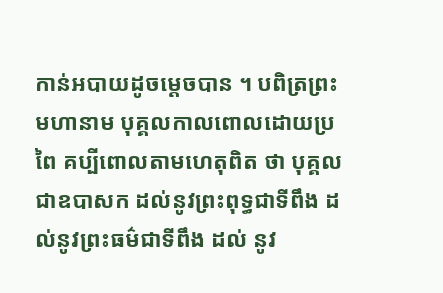កាន់អបាយដូចម្តេចបាន ។ បពិត្រព្រះមហានាម បុគ្គលកាលពោលដោយប្រពៃ គប្បីពោលតាមហេតុពិត ថា បុគ្គលជាឧបាសក ដល់នូវព្រះពុទ្ធជាទីពឹង ដល់នូវព្រះធម៌ជាទីពឹង ដល់ នូវ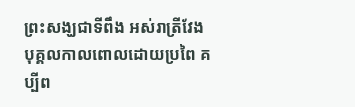ព្រះសង្ឃជាទីពឹង អស់រាត្រីវែង បុគ្គលកាលពោលដោយប្រពៃ គប្បីព